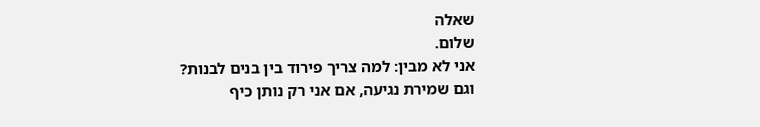שאלה
שלום.
אני לא מבין: למה צריך פירוד בין בנים לבנות?
וגם שמירת נגיעה, אם אני רק נותן כיף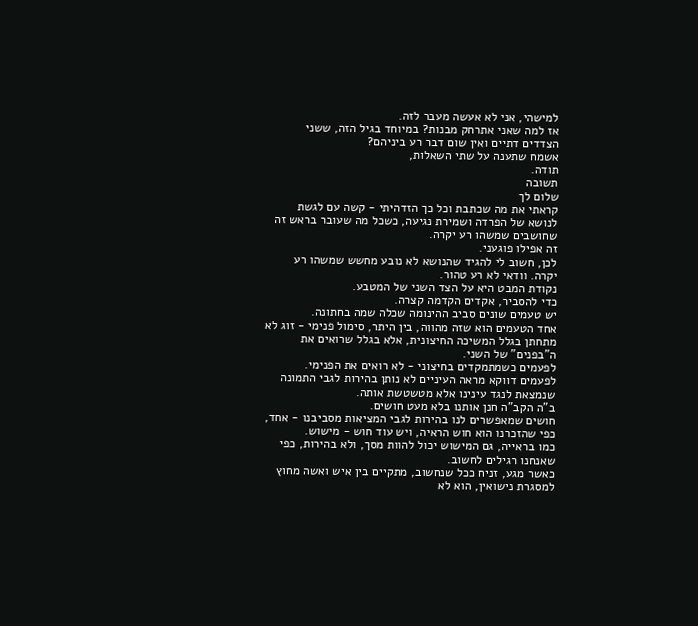למישהי, אני לא אעשה מעבר לזה.
אז למה שאני אתרחק מבנות? במיוחד בגיל הזה, ששני הצדדים דתיים ואין שום דבר רע ביניהם?
אשמח שתענה על שתי השאלות,
תודה.
תשובה
שלום לך
קראתי את מה שכתבת וכל כך הזדהיתי - קשה עם לגשת לנושא של הפרדה ושמירת נגיעה, כשכל מה שעובר בראש זה שחושבים שמשהו רע יקרה.
זה אפילו פוגעני.
לכן, חשוב לי להגיד שהנושא לא נובע מחשש שמשהו רע יקרה. וודאי לא רע טהור.
נקודת המבט היא על הצד השני של המטבע.
כדי להסביר, אקדים הקדמה קצרה.
יש טעמים שונים סביב ההינומה שכלה שמה בחתונה.
אחד הטעמים הוא שזה מהווה, בין היתר, סימול פנימי - זוג לא מתחתן בגלל המשיכה החיצונית, אלא בגלל שרואים את ה"בפנים" של השני.
לפעמים כשמתמקדים בחיצוני - לא רואים את הפנימי.
לפעמים דווקא מראה העיניים לא נותן בהירות לגבי התמונה שנמצאת לנגד עינינו אלא מטשטשת אותה.
ב"ה הקב"ה חנן אותנו בלא מעט חושים.
חושים שמאפשרים לנו בהירות לגבי המציאות מסביבנו - אחד, כפי שהזכרנו הוא חוש הראיה, ויש עוד חוש - מישוש.
כמו בראייה, גם המישוש יכול להוות מסך, ולא בהירות, כפי שאנחנו רגילים לחשוב.
כאשר מגע, זניח ככל שנחשוב, מתקיים בין איש ואשה מחוץ למסגרת נישואין, הוא לא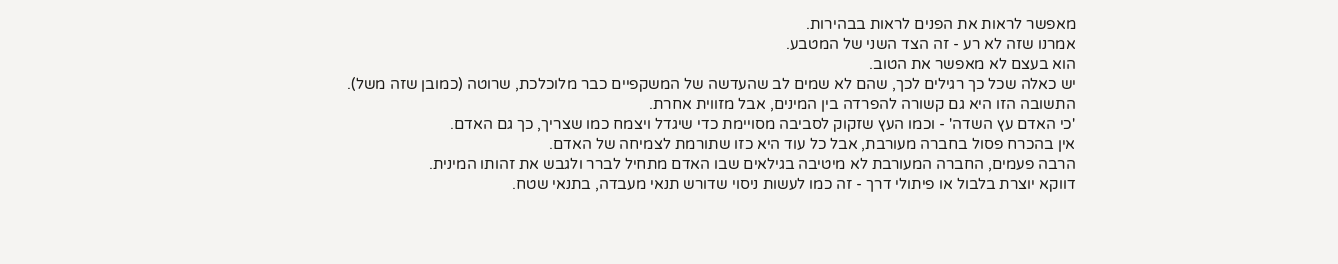מאפשר לראות את הפנים לראות בבהירות.
אמרנו שזה לא רע - זה הצד השני של המטבע.
הוא בעצם לא מאפשר את הטוב.
יש כאלה שכל כך רגילים לכך, שהם לא שמים לב שהעדשה של המשקפיים כבר מלוכלכת, שרוטה (כמובן שזה משל).
התשובה הזו היא גם קשורה להפרדה בין המינים, אבל מזווית אחרת.
'כי האדם עץ השדה' - וכמו העץ שזקוק לסביבה מסויימת כדי שיגדל ויצמח כמו שצריך, כך גם האדם.
אין בהכרח פסול בחברה מעורבת, אבל כל עוד היא כזו שתורמת לצמיחה של האדם.
הרבה פעמים, החברה המעורבת לא מיטיבה בגילאים שבו האדם מתחיל לברר ולגבש את זהותו המינית.
דווקא יוצרת בלבול או פיתולי דרך - זה כמו לעשות ניסוי שדורש תנאי מעבדה, בתנאי שטח.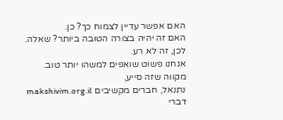האם אפשר עדיין לצמוח כך? כן.
האם זה יהיה בצורה הטובה ביותר? שאלה.
לכן, זה לא רע.
אנחנו פשוט שואפים למשהו יותר טוב.
מקווה שזה סייע,
נתנאל, חברים מקשיבים makshivim.org.il
דברי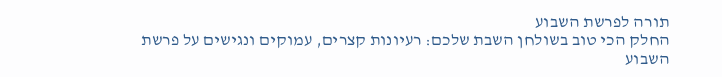תורה לפרשת השבוע
החלק הכי טוב בשולחן השבת שלכם: רעיונות קצרים, עמוקים ונגישים על פרשת השבוע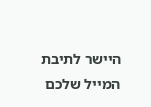היישר לתיבת המייל שלכם